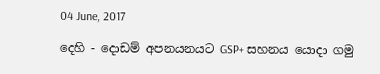04 June, 2017

දෙහි - දොඩම් අපනයනයට GSP+ සහනය යොදා ගමු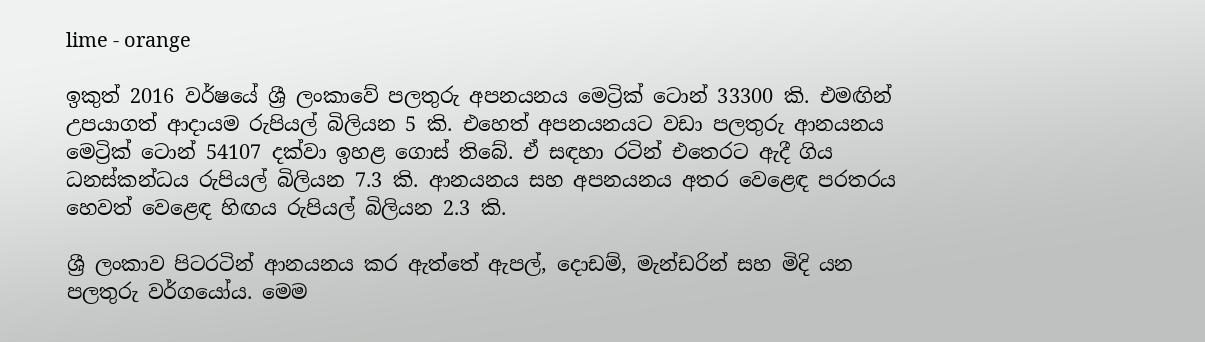lime - orange

ඉකුත් 2016 වර්ෂයේ ශ්‍රී ලංකාවේ පලතුරු අපනයනය මෙට්‍රික් ටොන් 33300 කි. එමඟින් උපයාගත් ආදායම රුපියල් බිලියන 5 කි. එහෙත් අපනයනයට වඩා පලතුරු ආනයනය මෙට්‍රික් ටොන් 54107 දක්වා ඉහළ ගොස් තිබේ. ඒ සඳහා රටින් එතෙරට ඇදී ගිය ධනස්කන්ධය ‍රුපියල් බිලියන 7.3 කි. ආනයනය සහ අපනයනය අතර වෙළෙඳ පරතරය හෙවත් වෙළෙඳ හිඟය රුපියල් බිලියන 2.3 කි.

ශ්‍රී ලංකාව ‍පිටරටින් ආනයනය කර ඇත්තේ ඇපල්, දොඩම්, මැන්ඩරින් සහ මිදි යන පලතුරු වර්ගයෝය. මෙම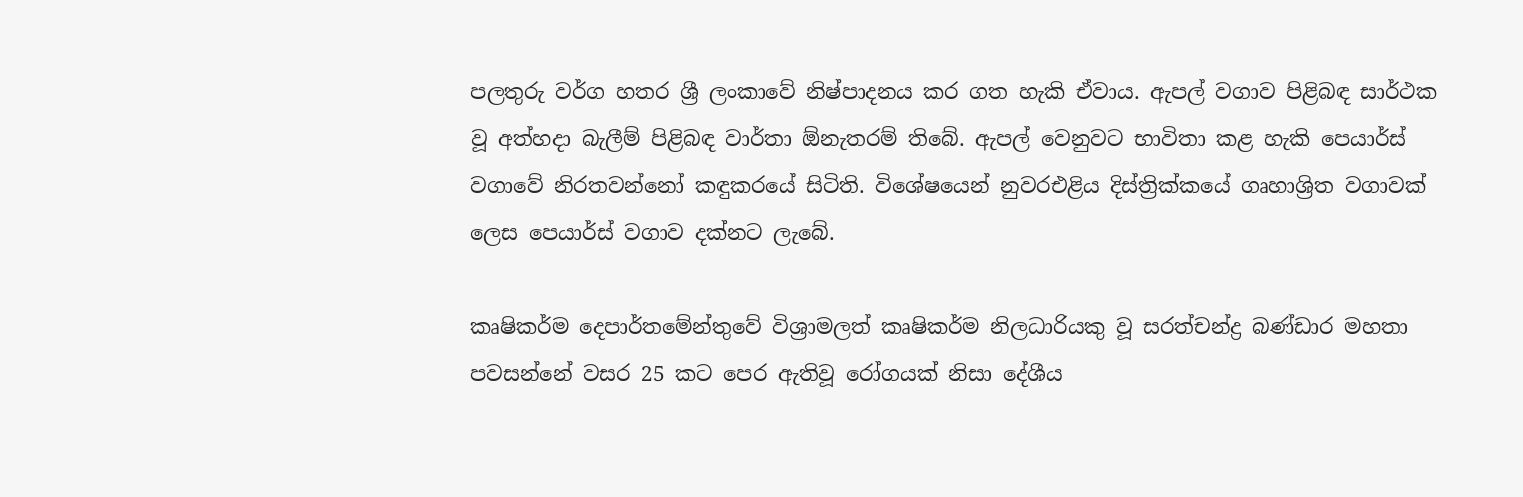පලතුරු වර්ග හතර ශ්‍රී ලංකාවේ නිෂ්පාදනය කර ගත හැකි ඒවාය. ඇපල් වගාව පිළිබඳ සාර්ථක වූ අත්හදා බැලීම් පිළිබඳ වාර්තා ඕනැතරම් තිබේ. ඇපල් වෙනුවට භාවිතා කළ හැකි පෙයාර්ස් වගාවේ නිරතවන්නෝ කඳුකරයේ සිටිති. විශේෂයෙන් නුවරඑළිය දිස්ත්‍රික්කයේ ගෘහාශ්‍රිත වගාවක් ලෙස පෙයාර්ස් වගාව දක්නට ලැබේ.

කෘෂිකර්ම දෙපාර්තමේන්තුවේ විශ්‍රාමලත් කෘෂිකර්ම නිලධාරියකු වූ සරත්චන්ද්‍ර බණ්ඩාර මහතා පවසන්නේ වසර 25 කට පෙර ඇතිවූ රෝගයක් නිසා දේශීය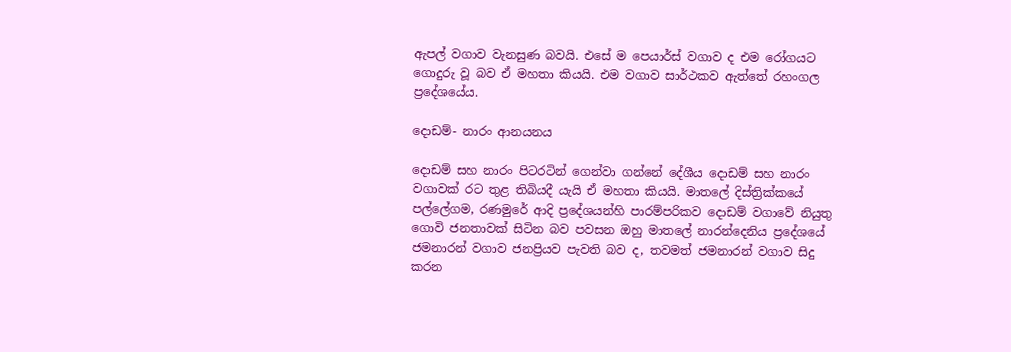ඇපල් වගාව වැනසුණ බවයි. එසේ ම පෙයාර්ස් වගාව ද එම රෝගයට ගොදුරු වූ බව ඒ මහතා කියයි. එම වගාව සාර්ථකව ඇත්තේ රහංගල ප්‍රදේශයේය.

දොඩම්- නාරං ආනයනය

දොඩම් සහ නාරං පිටරටින් ගෙන්වා ගන්නේ දේශීය දොඩම් සහ නාරං වගාවක් රට තුළ තිබියදී යැයි ඒ මහතා කියයි. මාතලේ දිස්ත්‍රික්කයේ පල්ලේගම, රණමුරේ ආදි ප්‍රදේශයන්හි පාරම්පරිකව දොඩම් වගාවේ නියුතු ගොවි ජනතාවක් සිටින බව පවසන ඔහු මාතලේ නාරන්දෙනිය ප්‍රදේශයේ ජමනාරන් වගාව ජනප්‍රියව පැවති බව ද, තවමත් ජමනාරන් වගාව සිදු කරන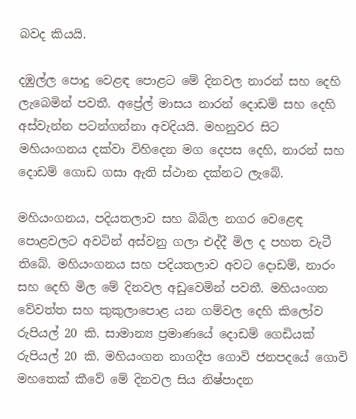බවද කියයි.

දඹුල්ල පොදු වෙළඳ පොළට මේ දිනවල නාරන් සහ දෙහි ලැබෙමින් පවතී. අප්‍රේල් මාසය නාරන් දොඩම් සහ දෙහි අස්වැන්න පටන්ගන්නා අවදියයි. මහනුවර සිට මහියංගනය දක්වා විහිදෙන මග දෙපස දෙහි, නාරන් සහ දොඩම් ගොඩ ගසා ඇති ස්ථාන දක්නට ලැබේ.

මහියංගනය, පදියතලාව සහ බිබිල නගර වෙළෙඳ පොළවලට අවටින් අස්වනු ගලා එද්දී මිල ද පහත වැටී තිබේ. මහියංගනය සහ පදියතලාව අවට දොඩම්, නාරං සහ දෙහි මිල මේ දිනවල අඩුවෙමින් පවතී. මහියංගන වේවත්ත සහ කුකුලාපොළ යන ගම්වල දෙහි කිලෝව රුපියල් 20 කි. සාමාන්‍ය ප්‍රමාණයේ දොඩම් ගෙඩියක් රුපියල් 20 කි. මහියංගන නාගදීප ගොවි ජනපදයේ ගොවි මහතෙක් කීවේ මේ දිනවල සිය නිෂ්පාදන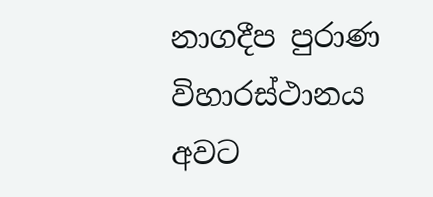නාගදීප පුරාණ විහාරස්ථානය අවට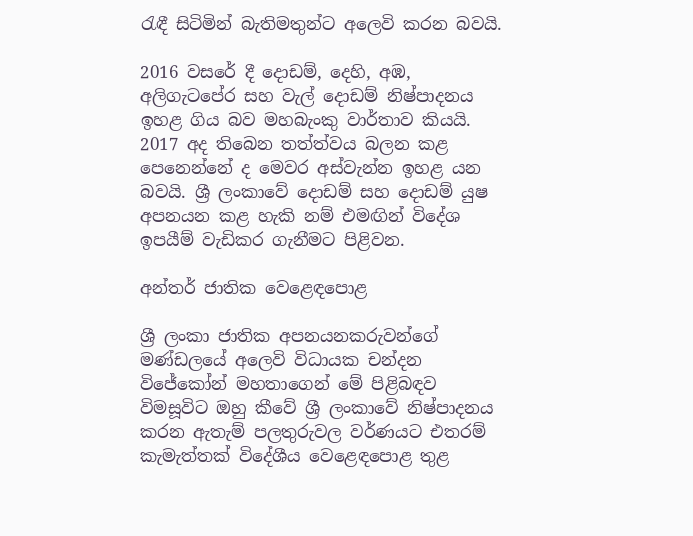රැඳී සිටිමින් බැතිමතුන්ට අලෙවි කරන බවයි.

2016 වසරේ දී දොඩම්, දෙහි, අඹ, අලිගැටපේර සහ වැල් දොඩම් නිෂ්පාදනය ඉහළ ගිය බව මහබැංකු වාර්තාව කියයි. 2017 අද තිබෙන තත්ත්වය බලන කළ පෙනෙන්නේ ද මෙවර අස්වැන්න ඉහළ යන බවයි. ශ්‍රී ලංකාවේ දොඩම් සහ දොඩම් යුෂ අපනයන කළ හැකි නම් එමඟින් විදේශ ඉපයීම් වැඩිකර ගැනීමට පිළිවන.

අන්තර් ජාතික වෙළෙඳපොළ

ශ්‍රී ලංකා ජාතික අපනයනකරුවන්ගේ මණ්ඩලයේ අලෙවි විධායක චන්දන විජේකෝන් මහතාගෙන් මේ පිළිබඳව විමසූවිට ඔහු කීවේ ශ්‍රී ලංකාවේ නිෂ්පාදනය කරන ඇතැම් පලතුරුවල වර්ණයට එතරම් කැමැත්තක් විදේශීය වෙළෙඳපොළ තුළ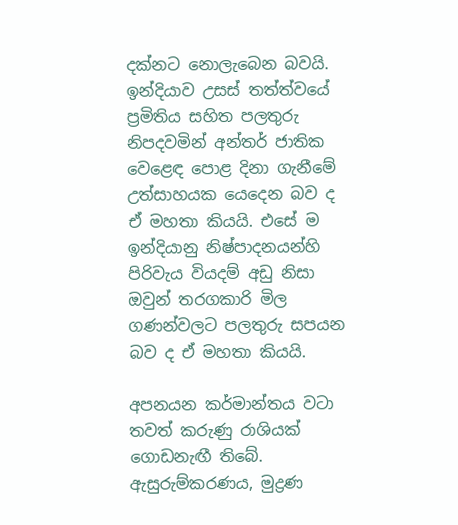දක්නට නොලැබෙන බවයි. ඉන්දියාව උසස් තත්ත්වයේ ප්‍රමිතිය සහිත පලතුරු නිපදවමින් අන්තර් ජාතික වෙළෙඳ පොළ දිනා ගැනීමේ උත්සාහයක යෙදෙන බව ද ඒ මහතා කියයි. එසේ ම ඉන්දියානු නිෂ්පාදනයන්හි පිරිවැය වියදම් අඩු නිසා ඔවුන් තරගකාරි මිල ගණන්වලට පලතුරු සපයන බව ද ඒ මහතා කියයි.

අපනයන කර්මාන්තය වටා තවත් කරුණු රාශියක් ගොඩනැඟී තිබේ. ඇසුරුම්කරණය, මුද්‍රණ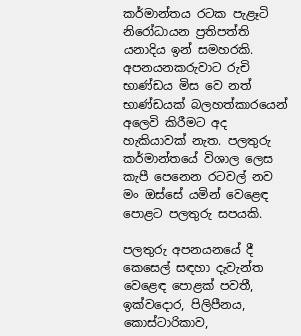කර්මාන්තය රටක පැළෑටි නිරෝධායන ප්‍රතිපත්ති යනාදිය ඉන් සමහරකි. අපනයනකරුවාට රුචි භාණ්ඩය මිස වෙ නත් භාණ්ඩයක් බලහත්කාරයෙන් අලෙවි කිරීමට අද හැකියාවක් නැත. පලතුරු කර්මාන්තයේ විශාල ලෙස කැපී පෙනෙන රටවල් නව මං ඔස්සේ යමින් වෙළෙඳ පොළට පලතුරු සපයකි.

පලතුරු අපනයනයේ දී කෙසෙල් සඳහා දැවැන්ත වෙළෙඳ පොළක් පවතී, ඉක්ව‍දොර, පිලිපීනය, කොස්ටාරිකාව,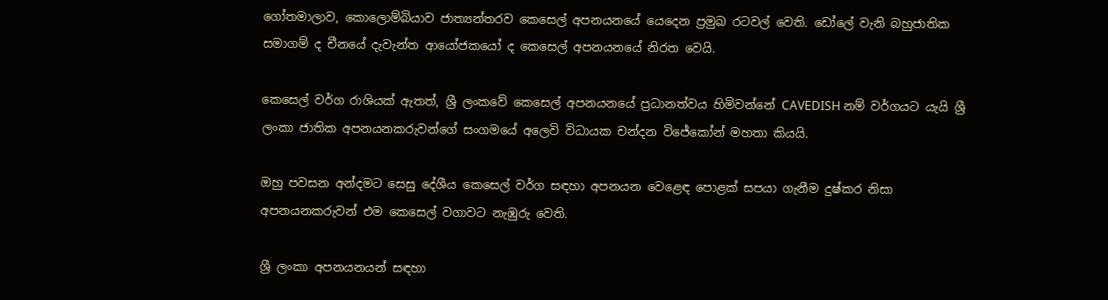ගෝතමාලාව, කොලොම්බියාව ජාත්‍යන්තරව කෙසෙල් අපනයනයේ යෙදෙන ප්‍රමුඛ රටවල් වෙති. ඩෝලේ වැනි බහුජාතික සමාගම් ද චීනයේ දැවැන්ත ආයෝජකයෝ ද කෙසෙල් අපනයනයේ නිරත වෙයි.

කෙසෙල් වර්ග රාශියක් ඇතත්, ශ්‍රී ලංකවේ කෙසෙල් අපනයනයේ ප්‍රධානත්වය හිමිවන්නේ CAVEDISH නම් වර්ගයට යැයි ශ්‍රී ලංකා ජාතික අපනයනකරුවන්ගේ සංගමයේ අලෙවි විධායක චන්දන විජේකෝන් මහතා කියයි.

ඔහු පවසන අන්දමට සෙසු දේශීය කෙසෙල් වර්ග සඳහා අපනයන වෙළෙඳ පොළක් සපයා ගැනීම දුෂ්කර නිසා අපනයනකරුවන් එම කෙසෙල් වගාවට නැඹුරු වෙති.

ශ්‍රී ලංකා අපනයනයන් සඳහා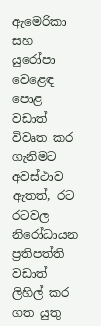ඇමෙරිකා සහ යුරෝපා වෙළෙඳ පොළ වඩාත් විවෘත කර ගැනිමට අවස්ථාව ඇතත්, රට රටවල නිරෝධායන ප්‍රතිපත්ති වඩාත් ලිහිල් කර ගත යුතු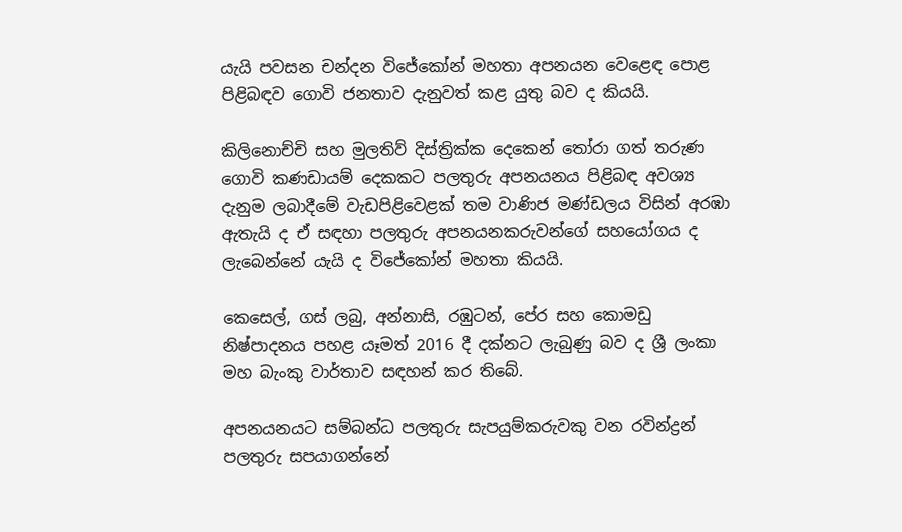යැයි පවසන චන්දන විජේකෝන් මහතා අපනයන වෙළෙඳ පොළ පිළිබඳව ගොවි ජනතාව දැනුවත් කළ යුතු බව ද කියයි.

කිලිනොච්චි සහ මුලතිව් දිස්ත්‍රික්ක දෙකෙන් තෝරා ගත් තරුණ ගොවි කණඩායම් දෙකකට පලතුරු අපනයනය පිළිබඳ අවශ්‍ය දැනුම ලබාදීමේ වැඩපිළිවෙළක් තම වාණිජ මණ්ඩලය විසින් අරඹා ඇතැයි ද ඒ සඳහා පලතුරු අපනයනකරුවන්ගේ සහයෝගය ද ලැබෙන්නේ යැයි ද විජේකෝන් මහතා කියයි.

කෙසෙල්, ගස් ලබු, අන්නාසි, රඹුටන්, පේර සහ කොමඩු නිෂ්පාදනය පහළ යෑමත් 2016 දී දක්නට ලැබුණු බව ද ශ්‍රී ලංකා මහ බැංකු වාර්තාව සඳහන් කර තිබේ.

අපනයනයට සම්බන්ධ පලතුරු සැපයුම්කරුවකු වන රවින්ද්‍රන් පලතුරු සපයාගන්නේ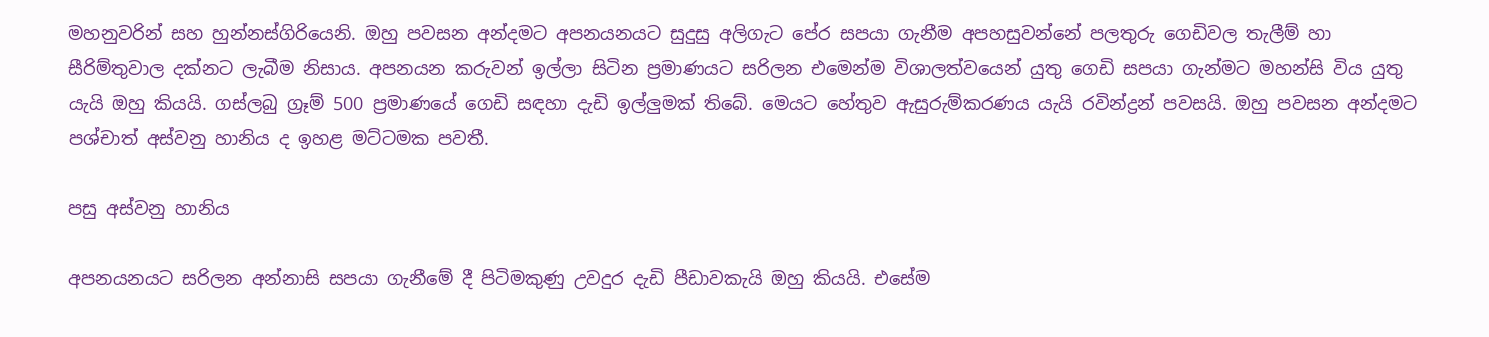මහනුවරින් සහ හුන්නස්ගිරියෙනි. ඔහු පවසන අන්දමට අපනයනයට සුදුසු අලිගැට පේර සපයා ගැනීම අපහසුවන්නේ පලතුරු ගෙඩිවල තැලීම් හා සීරිම්තුවාල දක්නට ලැබීම නිසාය. අපනයන කරුවන් ඉල්ලා සිටින ප්‍රමාණයට සරිලන එමෙන්ම විශාලත්වයෙන් යුතු ගෙඩි සපයා ගැන්මට මහන්සි විය යුතු යැයි ඔහු කියයි. ගස්ලබු ග්‍රෑම් 500 ප්‍රමාණයේ ගෙඩි සඳහා දැඩි ඉල්ලුමක් තිබේ. මෙයට හේතුව ඇසුරුම්කරණය යැයි රවින්ද්‍රන් පවසයි. ඔහු පවසන අන්දමට පශ්චාත් අස්වනු හානිය ද ඉහළ මට්ටමක පවතී.

පසු අස්වනු හානිය

අපනයනයට සරිලන අන්නාසි සපයා ගැනීමේ දී පිටිමකුණු උවදුර දැඩි පීඩාවකැයි ඔහු කියයි. එසේම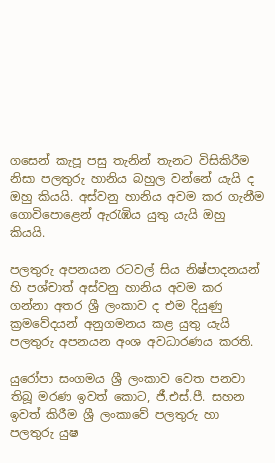ගසෙන් කැපූ පසු තැනින් තැනට විසිකිරීම නිසා පලතුරු හානිය බහුල වන්නේ යැයි ද ඔහු කියයි. අස්වනු හානිය අවම කර ගැනීම ගොවි‍‍පොළෙන් ඇරැඹිය යුතු යැයි ඔහු කියයි.

පලතුරු අපනයන රටවල් සිය නිෂ්පාදනයන් හි පශ්චාත් අස්වනු හානිය අවම කර ගන්නා අතර ශ්‍රී ලංකාව ද එම දියුණු ක්‍රමවේදයන් අනුගමනය කළ යුතු යැයි පලතුරු අපනයන අංශ අවධාරණය කරති.

යුරෝපා සංගමය ශ්‍රී ලංකාව වෙත පනවා තිබූ මරණ ඉවත් කොට, ජී.එස්.පී. සහන ඉවත් කිරීම ශ්‍රී ලංකාවේ පලතුරු හා පලතුරු යුෂ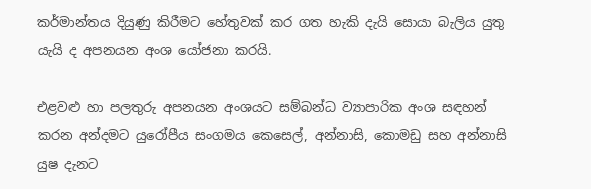කර්මාන්තය දියුණු කිරීමට හේතුවක් කර ගත හැකි දැයි සොයා බැලිය යුතු යැයි ද අපනයන අංශ යෝජනා කරයි.

එළවළු හා පලතුරු අපනයන අංශයට සම්බන්ධ ව්‍යාපාරික අංශ සඳහන් කරන අන්දමට යුරෝපීය සංගමය කෙසෙල්, අන්නාසි, කොමඩු සහ අන්නාසි යුෂ දැනට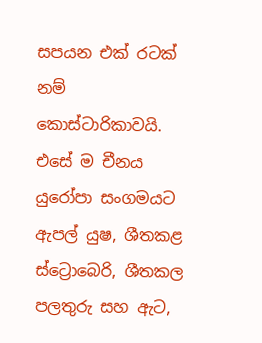සපයන එක් රටක් නම් කොස්ටාරිකාවයි. එසේ ම චීනය යුරෝපා සංගමයට ඇපල් යුෂ, ශීතකළ ස්ට්‍රොබෙරි, ශීතකල පලතුරු සහ ඇට,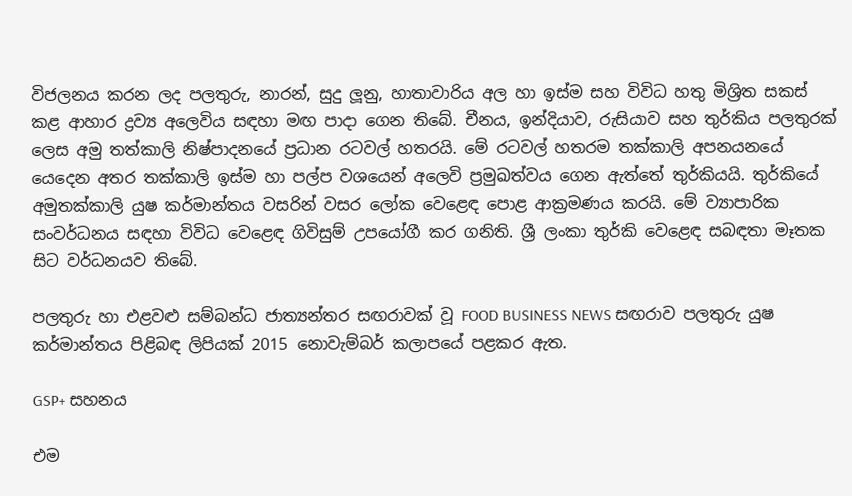විජලනය කරන ලද පලතුරු, නාරන්, සුදු ලූනු, හාතාවාරිය අල හා ඉස්ම සහ විවිධ හතු මිශ්‍රිත සකස් කළ ආහාර ද්‍රව්‍ය අලෙවිය සඳහා මඟ පාදා ගෙන තිබේ. චීනය, ඉන්දියාව, රුසියාව සහ තුර්කිය පලතුරක් ලෙස අමු තත්කාලි නිෂ්පාදනයේ ප්‍රධාන රටවල් හතරයි. මේ රටවල් හතරම තක්කාලි අපනයනයේ යෙදෙන අතර තක්කාලි ඉස්ම හා පල්ප වශයෙන් අලෙවි ප්‍රමුඛත්වය ගෙන ඇත්තේ තුර්කියයි. තුර්කියේ අමුතක්කාලි යුෂ කර්මාන්තය වසරින් වසර ලෝක වෙළෙඳ පොළ ආක්‍රමණය කරයි. මේ ව්‍යාපාරික සංවර්ධනය සඳහා විවිධ වෙළෙඳ ගිවිසුම් උපයෝගී කර ගනිති. ශ්‍රී ලංකා තුර්කි වෙළෙඳ සබඳතා මෑතක සිට වර්ධනයව තිබේ.

පලතුරු හා එළවළු සම්බන්ධ ජාත්‍යන්තර සඟරාවක් වූ FOOD BUSINESS NEWS සඟරාව පලතුරු යුෂ කර්මාන්තය පිළිබඳ ලිපියක් 2015 නොවැම්බර් කලාපයේ පළකර ඇත.

GSP+ සහනය

එම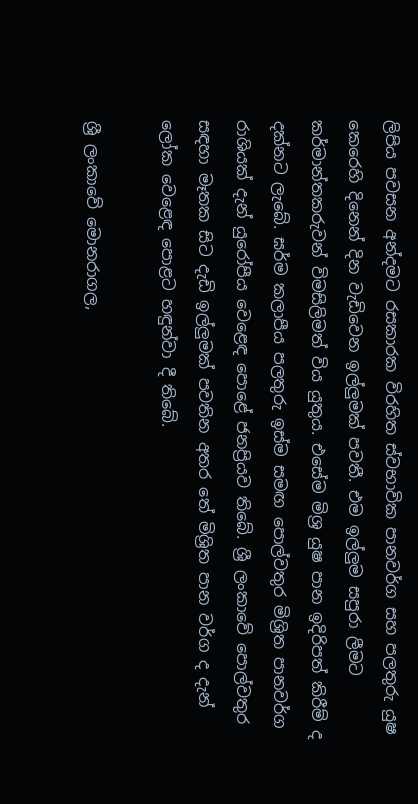ලිපිය පවසන අන්දමට රසකාරක විරහිත ස්වභාවික පානවර්ග සහ පලතුරු යුෂ කෙරෙහි දිනෙන් දින වැඩිවෙන ඉල්ලුමක් පවතී. එම ඉල්ලුම සපුරා ලීමට කර්මාන්තකරුවන් විමසිලිමත් විය යුතුය. එසේම මිශ්‍ර යුෂ පාන ඉදිරිපත් කිරීම් ද දක්නට ලැබේ. ඝර්ම කලාපීය පලතුරු ඉස්ම සමඟ පොල්වතුර මිශ්‍රිත පානවර්ග රාශියක් දැන් යුරෝපීය වෙළෙඳ පොළේ ජනප්‍රියව තිබේ. ශ්‍රී ලංකාවේ පොල්වතුර සඳහා මෑතක සිට දැඩි ඉල්ලුමක් පවතින අතර තේ මිශ්‍රිත පාන වර්ග ද දැන් ලෝක වෙළෙඳ පොළට හඳුන්වා දී තිබේ.

ශ්‍රී ලංකාවේ මොනරාගල,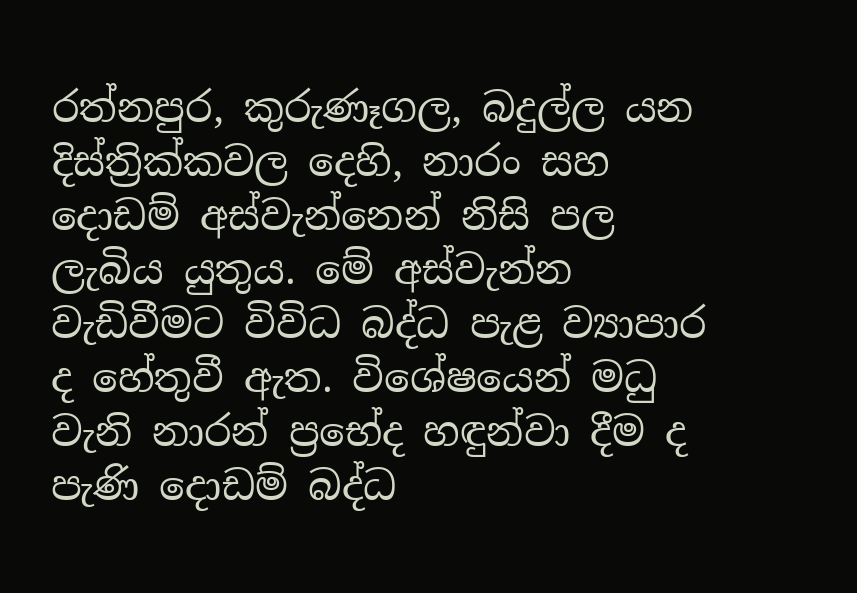රත්නපුර, කුරුණෑගල, බදුල්ල යන දිස්ත්‍රික්කවල දෙහි, නාරං සහ දොඩම් අස්වැන්නෙන් නිසි පල ලැබිය යුතුය. මේ අස්වැන්න වැඩිවීමට විවිධ බද්ධ පැළ ව්‍යාපාර ද හේතුවී ඇත. විශේෂයෙන් මධු වැනි නාරන් ප්‍රභේද හඳුන්වා දීම ද පැණි දොඩම් බද්ධ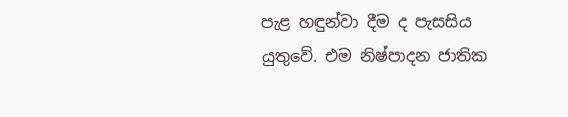පැළ හඳුන්වා දීම ද පැසසිය යුතුවේ. එම නිෂ්පාදන ජාතික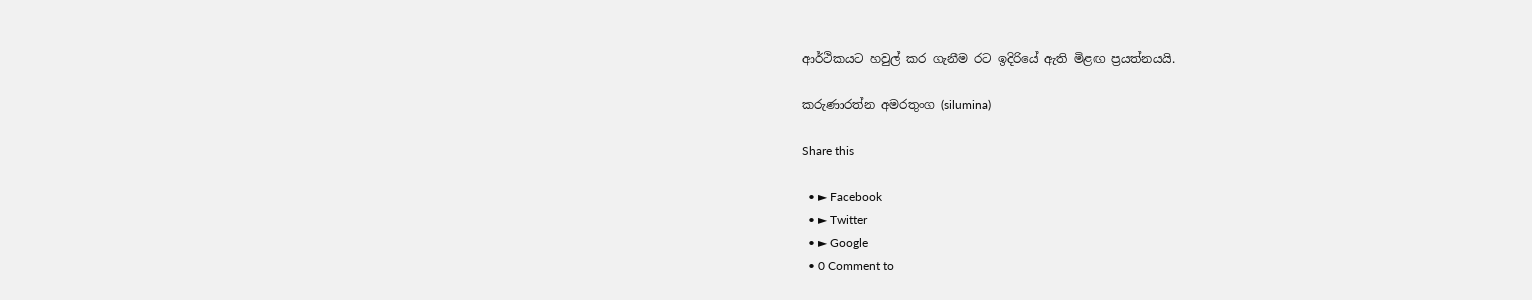ආර්ථිකයට හවුල් කර ගැනීම රට ඉදිරි‍යේ ඇති මිළඟ ප්‍රයත්නයයි.

කරුණාරත්න අමරතුංග (silumina)

Share this

  • ► Facebook
  • ► Twitter
  • ► Google
  • 0 Comment to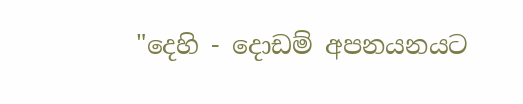"දෙහි - දොඩම් අපනයනයට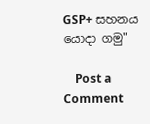GSP+ සහනය යොදා ගමු"

    Post a Comment